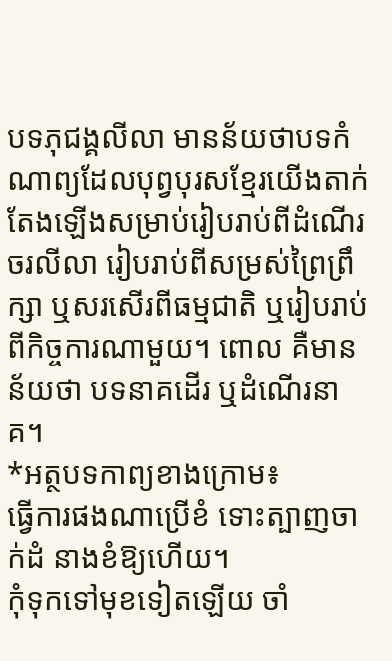បទភុជង្គលីលា មានន័យថាបទកំណាព្យដែលបុព្វបុរសខ្មែរយើងតាក់តែងឡើងសម្រាប់រៀបរាប់ពីដំណើរចរលីលា រៀបរាប់ពីសម្រស់ព្រៃព្រឹក្សា ឬសរសើរពីធម្មជាតិ ឬរៀបរាប់ពីកិច្ចការណាមួយ។ ពោល គឺមានន័យថា បទនាគដើរ ឬដំណើរនាគ។
*អត្ថបទកាព្យខាងក្រោម៖
ធ្វើការផងណាប្រើខំ ទោះត្បាញចាក់ដំ នាងខំឱ្យហើយ។
កុំទុកទៅមុខទៀតឡើយ ចាំ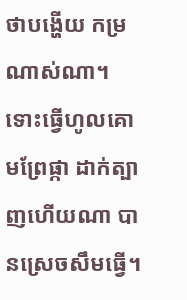ថាបង្ហើយ កម្រណាស់ណា។
ទោះធ្វើហូលគោមព្រែផ្កា ដាក់ត្បាញហើយណា បានស្រេចសឹមធ្វើ។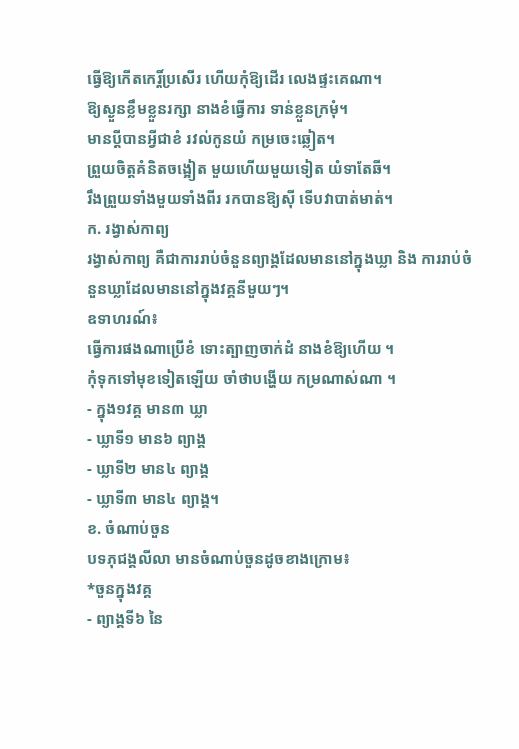ធ្វើឱ្យកើតកេរ្តិ៍ប្រសើរ ហើយកុំឱ្យដើរ លេងផ្ទះគេណា។
ឱ្យស្ងួនខ្លឹមខ្លួនរក្សា នាងខំធ្វើការ ទាន់ខ្លួនក្រមុំ។
មានប្តីបានអ្វីជាខំ រវល់កូនយំ កម្រចេះឆ្លៀត។
ព្រួយចិត្តគំនិតចង្អៀត មួយហើយមួយទៀត យំទាតែឆី។
រឹងព្រួយទាំងមួយទាំងពីរ រកបានឱ្យស៊ី ទើបវាបាត់មាត់។
ក. រង្វាស់កាព្យ
រង្វាស់កាព្យ គឺជាការរាប់ចំនួនព្យាង្គដែលមាននៅក្នុងឃ្លា និង ការរាប់ចំនួនឃ្លាដែលមាននៅក្នុងវគ្គនីមួយៗ។
ឧទាហរណ៍៖
ធ្វើការផងណាប្រើខំ ទោះត្បាញចាក់ដំ នាងខំឱ្យហើយ ។
កុំទុកទៅមុខទៀតឡើយ ចាំថាបង្ហើយ កម្រណាស់ណា ។
- ក្នុង១វគ្គ មាន៣ ឃ្លា
- ឃ្លាទី១ មាន៦ ព្យាង្គ
- ឃ្លាទី២ មាន៤ ព្យាង្គ
- ឃ្លាទី៣ មាន៤ ព្យាង្គ។
ខ. ចំណាប់ចួន
បទភុជង្គលីលា មានចំណាប់ចួនដូចខាងក្រោម៖
*ចួនក្នុងវគ្គ
- ព្យាង្គទី៦ នៃ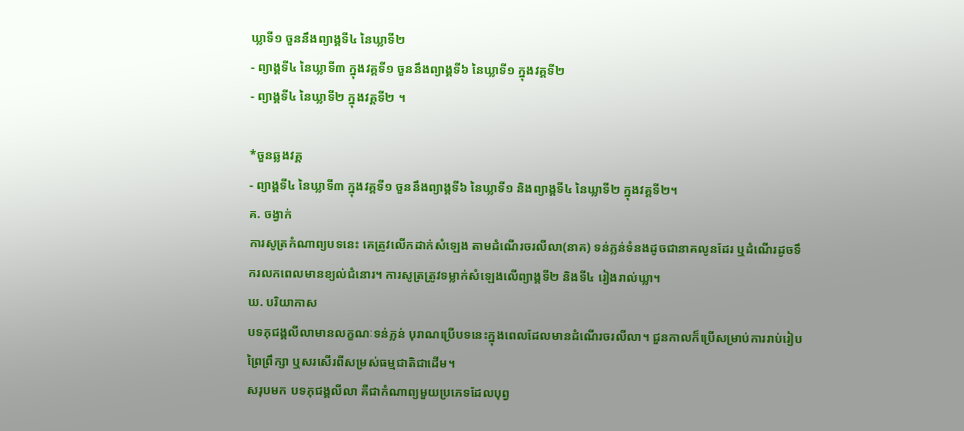ឃ្លាទី១ ចួននឹងព្យាង្គទី៤ នៃឃ្លាទី២
- ព្យាង្គទី៤ នៃឃ្លាទី៣ ក្នុងវគ្គទី១ ចួននឹងព្យាង្គទី៦ នៃឃ្លាទី១ ក្នុងវគ្គទី២
- ព្យាង្គទី៤ នៃឃ្លាទី២ ក្នុងវគ្គទី២ ។

*ចួនឆ្លងវគ្គ
- ព្យាង្គទី៤ នៃឃ្លាទី៣ ក្នុងវគ្គទី១ ចួននឹងព្យាង្គទី៦ នៃឃ្លាទី១ និងព្យាង្គទី៤ នៃឃ្លាទី២ ក្នុងវគ្គទី២។
គ. ចង្វាក់
ការសូត្រកំណាព្យបទនេះ គេត្រូវលើកដាក់សំឡេង តាមដំណើរចរលីលា(នាគ) ទន់ភ្លន់ទំនងដូចជានាគលូនដែរ ឬដំណើរដូចទឹករលកពេលមានខ្យល់ជំនោរ។ ការសូត្រត្រូវទម្លាក់សំឡេងលើព្យាង្គទី២ និងទី៤ រៀងរាល់ឃ្លា។
ឃ. បរិយាកាស
បទភុជង្គលីលាមានលក្ខណៈទន់ភ្លន់ បុរាណប្រើបទនេះក្នុងពេលដែលមានដំណើរចរលីលា។ ជួនកាលក៏ប្រើសម្រាប់ការរាប់រៀបព្រៃព្រឹក្សា ឬសរសើរពីសម្រស់ធម្មជាតិជាដើម។
សរុបមក បទភុជង្គលីលា គឺជាកំណាព្យមួយប្រភេទដែលបុព្វ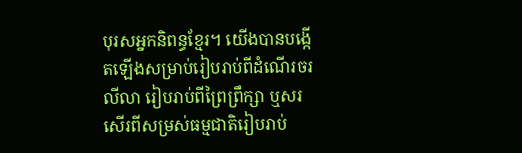បុរសអ្នកនិពន្ធខ្មែរ។ យើងបានបង្កើតឡើងសម្រាប់រៀបរាប់ពីដំណើរចរលីលា រៀបរាប់ពីព្រៃព្រឹក្សា ឬសរសើរពីសម្រស់ធម្មជាតិរៀបរាប់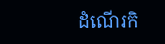ដំណើរកិ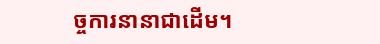ច្ចការនានាជាដើម។